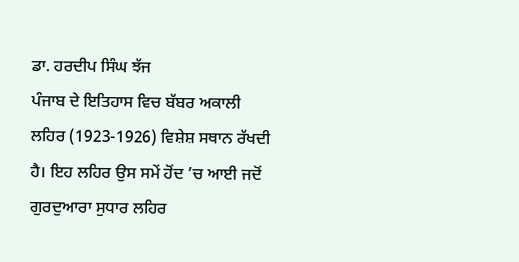ਡਾ. ਹਰਦੀਪ ਸਿੰਘ ਝੱਜ
ਪੰਜਾਬ ਦੇ ਇਤਿਹਾਸ ਵਿਚ ਬੱਬਰ ਅਕਾਲੀ ਲਹਿਰ (1923-1926) ਵਿਸ਼ੇਸ਼ ਸਥਾਨ ਰੱਖਦੀ ਹੈ। ਇਹ ਲਹਿਰ ਉਸ ਸਮੇਂ ਹੋਂਦ ’ਚ ਆਈ ਜਦੋਂ ਗੁਰਦੁਆਰਾ ਸੁਧਾਰ ਲਹਿਰ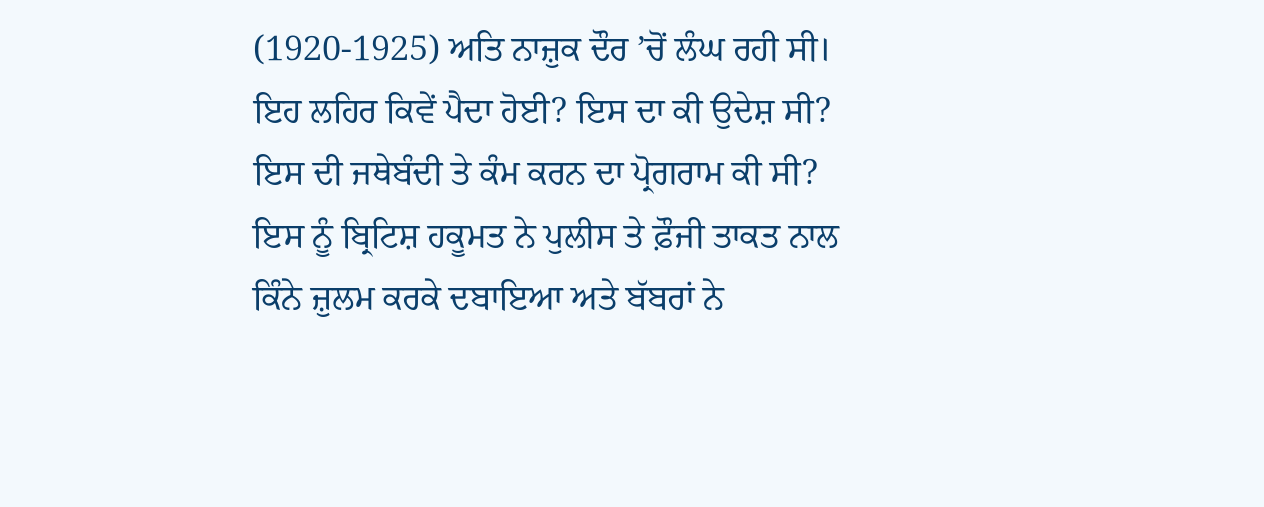(1920-1925) ਅਤਿ ਨਾਜ਼ੁਕ ਦੌਰ ’ਚੋਂ ਲੰਘ ਰਹੀ ਸੀ। ਇਹ ਲਹਿਰ ਕਿਵੇਂ ਪੈਦਾ ਹੋਈ? ਇਸ ਦਾ ਕੀ ਉਦੇਸ਼ ਸੀ? ਇਸ ਦੀ ਜਥੇਬੰਦੀ ਤੇ ਕੰਮ ਕਰਨ ਦਾ ਪ੍ਰੋਗਰਾਮ ਕੀ ਸੀ? ਇਸ ਨੂੰ ਬ੍ਰਿਟਿਸ਼ ਹਕੂਮਤ ਨੇ ਪੁਲੀਸ ਤੇ ਫ਼ੌਜੀ ਤਾਕਤ ਨਾਲ ਕਿੰਨੇ ਜ਼ੁਲਮ ਕਰਕੇ ਦਬਾਇਆ ਅਤੇ ਬੱਬਰਾਂ ਨੇ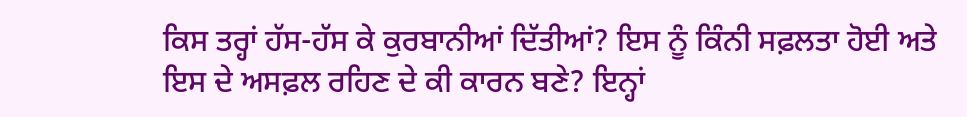ਕਿਸ ਤਰ੍ਹਾਂ ਹੱਸ-ਹੱਸ ਕੇ ਕੁਰਬਾਨੀਆਂ ਦਿੱਤੀਆਂ? ਇਸ ਨੂੰ ਕਿੰਨੀ ਸਫ਼ਲਤਾ ਹੋਈ ਅਤੇ ਇਸ ਦੇ ਅਸਫ਼ਲ ਰਹਿਣ ਦੇ ਕੀ ਕਾਰਨ ਬਣੇ? ਇਨ੍ਹਾਂ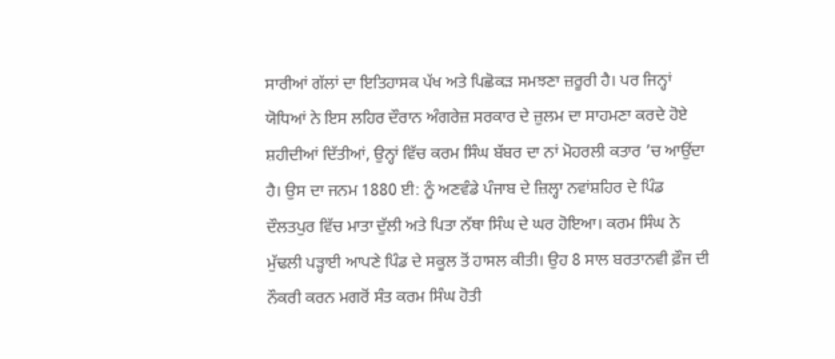ਸਾਰੀਆਂ ਗੱਲਾਂ ਦਾ ਇਤਿਹਾਸਕ ਪੱਖ ਅਤੇ ਪਿਛੋਕੜ ਸਮਝਣਾ ਜ਼ਰੂਰੀ ਹੈ। ਪਰ ਜਿਨ੍ਹਾਂ ਯੋਧਿਆਂ ਨੇ ਇਸ ਲਹਿਰ ਦੌਰਾਨ ਅੰਗਰੇਜ਼ ਸਰਕਾਰ ਦੇ ਜ਼ੁਲਮ ਦਾ ਸਾਹਮਣਾ ਕਰਦੇ ਹੋਏ ਸ਼ਹੀਦੀਆਂ ਦਿੱਤੀਆਂ, ਉਨ੍ਹਾਂ ਵਿੱਚ ਕਰਮ ਸਿੰਘ ਬੱਬਰ ਦਾ ਨਾਂ ਮੋਹਰਲੀ ਕਤਾਰ ’ਚ ਆਉਂਦਾ ਹੈ। ਉਸ ਦਾ ਜਨਮ 1880 ਈ: ਨੂੰ ਅਣਵੰਡੇ ਪੰਜਾਬ ਦੇ ਜ਼ਿਲ੍ਹਾ ਨਵਾਂਸ਼ਹਿਰ ਦੇ ਪਿੰਡ ਦੌਲਤਪੁਰ ਵਿੱਚ ਮਾਤਾ ਦੁੱਲੀ ਅਤੇ ਪਿਤਾ ਨੱਥਾ ਸਿੰਘ ਦੇ ਘਰ ਹੋਇਆ। ਕਰਮ ਸਿੰਘ ਨੇ ਮੁੱਢਲੀ ਪੜ੍ਹਾਈ ਆਪਣੇ ਪਿੰਡ ਦੇ ਸਕੂਲ ਤੋਂ ਹਾਸਲ ਕੀਤੀ। ਉਹ 8 ਸਾਲ ਬਰਤਾਨਵੀ ਫ਼ੌਜ ਦੀ ਨੌਕਰੀ ਕਰਨ ਮਗਰੋਂ ਸੰਤ ਕਰਮ ਸਿੰਘ ਹੋਤੀ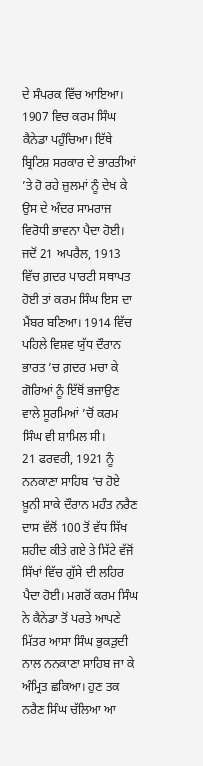ਦੇ ਸੰਪਰਕ ਵਿੱਚ ਆਇਆ। 1907 ਵਿਚ ਕਰਮ ਸਿੰਘ ਕੈਨੇਡਾ ਪਹੁੰਚਿਆ। ਇੱਥੇ ਬ੍ਰਿਟਿਸ਼ ਸਰਕਾਰ ਦੇ ਭਾਰਤੀਆਂ ’ਤੇ ਹੋ ਰਹੇ ਜ਼ੁਲਮਾਂ ਨੂੰ ਦੇਖ ਕੇ ਉਸ ਦੇ ਅੰਦਰ ਸਾਮਰਾਜ ਵਿਰੋਧੀ ਭਾਵਨਾ ਪੈਦਾ ਹੋਈ। ਜਦੋਂ 21 ਅਪਰੈਲ, 1913 ਵਿੱਚ ਗ਼ਦਰ ਪਾਰਟੀ ਸਥਾਪਤ ਹੋਈ ਤਾਂ ਕਰਮ ਸਿੰਘ ਇਸ ਦਾ ਮੈਂਬਰ ਬਣਿਆ। 1914 ਵਿੱਚ ਪਹਿਲੇ ਵਿਸ਼ਵ ਯੁੱਧ ਦੌਰਾਨ ਭਾਰਤ ’ਚ ਗ਼ਦਰ ਮਚਾ ਕੇ ਗੋਰਿਆਂ ਨੂੰ ਇੱਥੋਂ ਭਜਾਉਣ ਵਾਲੇ ਸੂਰਮਿਆਂ ’ਚੋਂ ਕਰਮ ਸਿੰਘ ਵੀ ਸ਼ਾਮਿਲ ਸੀ।
21 ਫਰਵਰੀ, 1921 ਨੂੰ ਨਨਕਾਣਾ ਸਾਹਿਬ ’ਚ ਹੋਏ ਖ਼ੂਨੀ ਸਾਕੇ ਦੌਰਾਨ ਮਹੰਤ ਨਰੈਣ ਦਾਸ ਵੱਲੋਂ 100 ਤੋਂ ਵੱਧ ਸਿੱਖ ਸ਼ਹੀਦ ਕੀਤੇ ਗਏ ਤੇ ਸਿੱਟੇ ਵੱਜੋਂ ਸਿੱਖਾਂ ਵਿੱਚ ਗੁੱਸੇ ਦੀ ਲਹਿਰ ਪੈਦਾ ਹੋਈ। ਮਗਰੋਂ ਕਰਮ ਸਿੰਘ ਨੇ ਕੈਨੇਡਾ ਤੋਂ ਪਰਤੇ ਆਪਣੇ ਮਿੱਤਰ ਆਸਾ ਸਿੰਘ ਭੁਕੜੁਦੀ ਨਾਲ ਨਨਕਾਣਾ ਸਾਹਿਬ ਜਾ ਕੇ ਅੰਮ੍ਰਿਤ ਛਕਿਆ। ਹੁਣ ਤਕ ਨਰੈਣ ਸਿੰਘ ਚੱਲਿਆ ਆ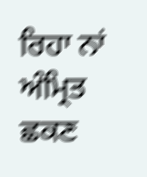ਰਿਹਾ ਨਾਂ ਅੰਮ੍ਰਿਤ ਛਕਣ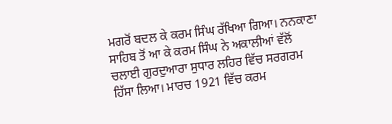ਮਗਰੋਂ ਬਦਲ ਕੇ ਕਰਮ ਸਿੰਘ ਰੱਖਿਆ ਗਿਆ। ਨਨਕਾਣਾ ਸਾਹਿਬ ਤੋਂ ਆ ਕੇ ਕਰਮ ਸਿੰਘ ਨੇ ਅਕਾਲੀਆਂ ਵੱਲੋਂ ਚਲਾਈ ਗੁਰਦੁਆਰਾ ਸੁਧਾਰ ਲਹਿਰ ਵਿੱਚ ਸਰਗਰਮ ਹਿੱਸਾ ਲਿਆ। ਮਾਰਚ 1921 ਵਿੱਚ ਕਰਮ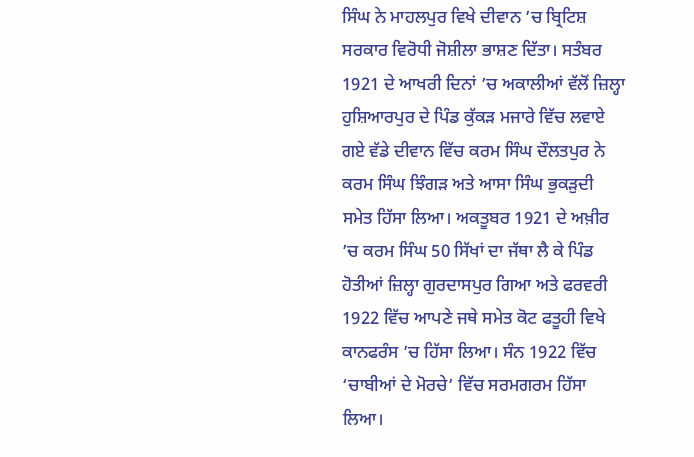ਸਿੰਘ ਨੇ ਮਾਹਲਪੁਰ ਵਿਖੇ ਦੀਵਾਨ ’ਚ ਬ੍ਰਿਟਿਸ਼ ਸਰਕਾਰ ਵਿਰੋਧੀ ਜੋਸ਼ੀਲਾ ਭਾਸ਼ਣ ਦਿੱਤਾ। ਸਤੰਬਰ 1921 ਦੇ ਆਖਰੀ ਦਿਨਾਂ ’ਚ ਅਕਾਲੀਆਂ ਵੱਲੋਂ ਜ਼ਿਲ੍ਹਾ ਹੁਸ਼ਿਆਰਪੁਰ ਦੇ ਪਿੰਡ ਕੁੱਕੜ ਮਜਾਰੇ ਵਿੱਚ ਲਵਾਏ ਗਏ ਵੱਡੇ ਦੀਵਾਨ ਵਿੱਚ ਕਰਮ ਸਿੰਘ ਦੌਲਤਪੁਰ ਨੇ ਕਰਮ ਸਿੰਘ ਝਿੰਗੜ ਅਤੇ ਆਸਾ ਸਿੰਘ ਭੁਕੜੁਦੀ ਸਮੇਤ ਹਿੱਸਾ ਲਿਆ। ਅਕਤੂਬਰ 1921 ਦੇ ਅਖ਼ੀਰ ’ਚ ਕਰਮ ਸਿੰਘ 50 ਸਿੱਖਾਂ ਦਾ ਜੱਥਾ ਲੈ ਕੇ ਪਿੰਡ ਹੋਤੀਆਂ ਜ਼ਿਲ੍ਹਾ ਗੁਰਦਾਸਪੁਰ ਗਿਆ ਅਤੇ ਫਰਵਰੀ 1922 ਵਿੱਚ ਆਪਣੇ ਜਥੇ ਸਮੇਤ ਕੋਟ ਫਤੂਹੀ ਵਿਖੇ ਕਾਨਫਰੰਸ ’ਚ ਹਿੱਸਾ ਲਿਆ। ਸੰਨ 1922 ਵਿੱਚ ‘ਚਾਬੀਆਂ ਦੇ ਮੋਰਚੇ’ ਵਿੱਚ ਸਰਮਗਰਮ ਹਿੱਸਾ ਲਿਆ।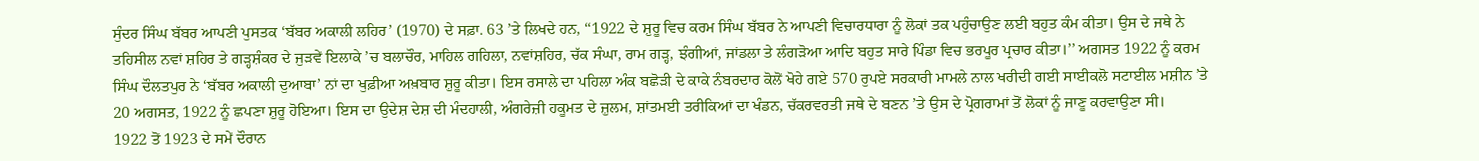ਸੁੰਦਰ ਸਿੰਘ ਬੱਬਰ ਆਪਣੀ ਪੁਸਤਕ ‘ਬੱਬਰ ਅਕਾਲੀ ਲਹਿਰ’ (1970) ਦੇ ਸਫ਼ਾ. 63 ’ਤੇ ਲਿਖਦੇ ਹਨ, ‘‘1922 ਦੇ ਸ਼ੁਰੂ ਵਿਚ ਕਰਮ ਸਿੰਘ ਬੱਬਰ ਨੇ ਆਪਣੀ ਵਿਚਾਰਧਾਰਾ ਨੂੰ ਲੋਕਾਂ ਤਕ ਪਹੁੰਚਾਉਣ ਲਈ ਬਹੁਤ ਕੰਮ ਕੀਤਾ। ਉਸ ਦੇ ਜਥੇ ਨੇ ਤਹਿਸੀਲ ਨਵਾਂ ਸ਼ਹਿਰ ਤੇ ਗੜ੍ਹਸ਼ੰਕਰ ਦੇ ਜੁੜਵੇਂ ਇਲਾਕੇ ’ਚ ਬਲਾਚੌਰ, ਮਾਹਿਲ ਗਹਿਲਾ, ਨਵਾਂਸ਼ਹਿਰ, ਚੱਕ ਸੰਘਾ, ਰਾਮ ਗੜ੍ਹ, ਝੰਗੀਆਂ, ਜਾਂਡਲਾ ਤੇ ਲੰਗੜੋਆ ਆਦਿ ਬਹੁਤ ਸਾਰੇ ਪਿੰਡਾ ਵਿਚ ਭਰਪੂਰ ਪ੍ਰਚਾਰ ਕੀਤਾ।’’ ਅਗਸਤ 1922 ਨੂੰ ਕਰਮ ਸਿੰਘ ਦੌਲਤਪੁਰ ਨੇ ‘ਬੱਬਰ ਅਕਾਲੀ ਦੁਆਬਾ’ ਨਾਂ ਦਾ ਖੁਫ਼ੀਆ ਅਖ਼ਬਾਰ ਸ਼ੁਰੂ ਕੀਤਾ। ਇਸ ਰਸਾਲੇ ਦਾ ਪਹਿਲਾ ਅੰਕ ਬਛੋੜੀ ਦੇ ਕਾਕੇ ਨੰਬਰਦਾਰ ਕੋਲੋਂ ਖੋਹੇ ਗਏ 570 ਰੁਪਏ ਸਰਕਾਰੀ ਮਾਮਲੇ ਨਾਲ ਖਰੀਦੀ ਗਈ ਸਾਈਕਲੋ ਸਟਾਈਲ ਮਸ਼ੀਨ ’ਤੇ 20 ਅਗਸਤ, 1922 ਨੂੰ ਛਪਣਾ ਸ਼ੁਰੂ ਹੋਇਆ। ਇਸ ਦਾ ਉਦੇਸ਼ ਦੇਸ਼ ਦੀ ਮੰਦਹਾਲੀ, ਅੰਗਰੇਜ਼ੀ ਹਕੂਮਤ ਦੇ ਜ਼ੁਲਮ, ਸ਼ਾਂਤਮਈ ਤਰੀਕਿਆਂ ਦਾ ਖੰਡਨ, ਚੱਕਰਵਰਤੀ ਜਥੇ ਦੇ ਬਣਨ ’ਤੇ ਉਸ ਦੇ ਪ੍ਰੋਗਰਾਮਾਂ ਤੋਂ ਲੋਕਾਂ ਨੂੰ ਜਾਣੂ ਕਰਵਾਉਣਾ ਸੀ।
1922 ਤੋਂ 1923 ਦੇ ਸਮੇਂ ਦੌਰਾਨ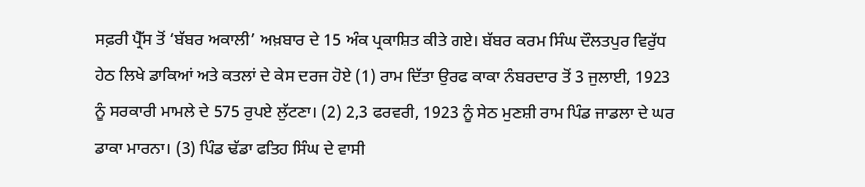ਸਫ਼ਰੀ ਪ੍ਰੈੱਸ ਤੋਂ ‘ਬੱਬਰ ਅਕਾਲੀ’ ਅਖ਼ਬਾਰ ਦੇ 15 ਅੰਕ ਪ੍ਰਕਾਸ਼ਿਤ ਕੀਤੇ ਗਏ। ਬੱਬਰ ਕਰਮ ਸਿੰਘ ਦੌਲਤਪੁਰ ਵਿਰੁੱਧ ਹੇਠ ਲਿਖੇ ਡਾਕਿਆਂ ਅਤੇ ਕਤਲਾਂ ਦੇ ਕੇਸ ਦਰਜ ਹੋਏ (1) ਰਾਮ ਦਿੱਤਾ ਉਰਫ ਕਾਕਾ ਨੰਬਰਦਾਰ ਤੋਂ 3 ਜੁਲਾਈ, 1923 ਨੂੰ ਸਰਕਾਰੀ ਮਾਮਲੇ ਦੇ 575 ਰੁਪਏ ਲੁੱਟਣਾ। (2) 2,3 ਫਰਵਰੀ, 1923 ਨੂੰ ਸੇਠ ਮੁਣਸ਼ੀ ਰਾਮ ਪਿੰਡ ਜਾਡਲਾ ਦੇ ਘਰ ਡਾਕਾ ਮਾਰਨਾ। (3) ਪਿੰਡ ਢੱਡਾ ਫਤਿਹ ਸਿੰਘ ਦੇ ਵਾਸੀ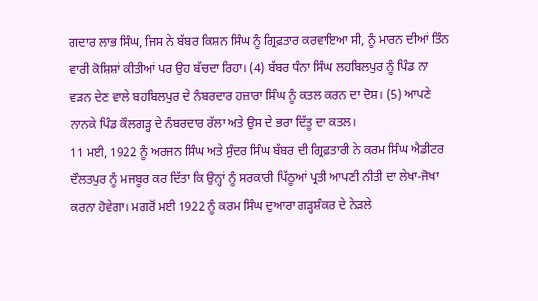ਗਦਾਰ ਲਾਭ ਸਿੰਘ, ਜਿਸ ਨੇ ਬੱਬਰ ਕਿਸ਼ਨ ਸਿੰਘ ਨੂੰ ਗ੍ਰਿਫ਼ਤਾਰ ਕਰਵਾਇਆ ਸੀ, ਨੂੰ ਮਾਰਨ ਦੀਆਂ ਤਿੰਨ ਵਾਰੀ ਕੋਸ਼ਿਸ਼ਾਂ ਕੀਤੀਆਂ ਪਰ ਉਹ ਬੱਚਦਾ ਰਿਹਾ। (4) ਬੱਬਰ ਧੰਨਾ ਸਿੰਘ ਲਹਬਿਲਪੁਰ ਨੂੰ ਪਿੰਡ ਨਾ ਵੜਨ ਦੇਣ ਵਾਲੇ ਬਹਬਿਲਪੁਰ ਦੇ ਨੰਬਰਦਾਰ ਹਜ਼ਾਰਾ ਸਿੰਘ ਨੂੰ ਕਤਲ ਕਰਨ ਦਾ ਦੋਸ਼। (5) ਆਪਣੇ ਨਾਨਕੇ ਪਿੰਡ ਕੌਲਗੜ੍ਹ ਦੇ ਨੰਬਰਦਾਰ ਰੱਲਾ ਅਤੇ ਉਸ ਦੇ ਭਰਾ ਦਿੱਤੂ ਦਾ ਕਤਲ।
11 ਮਈ, 1922 ਨੂੰ ਅਰਜਨ ਸਿੰਘ ਅਤੇ ਸੁੰਦਰ ਸਿੰਘ ਬੱਬਰ ਦੀ ਗ੍ਰਿਫ਼ਤਾਰੀ ਨੇ ਕਰਮ ਸਿੰਘ ਐਡੀਟਰ ਦੌਲਤਪੁਰ ਨੂੰ ਮਜਬੂਰ ਕਰ ਦਿੱਤਾ ਕਿ ਉਨ੍ਹਾਂ ਨੂੰ ਸਰਕਾਰੀ ਪਿੱਠੂਆਂ ਪ੍ਰਤੀ ਆਪਣੀ ਨੀਤੀ ਦਾ ਲੇਖਾ-ਜੋਖਾ ਕਰਨਾ ਹੋਵੇਗਾ। ਮਗਰੋਂ ਮਈ 1922 ਨੂੰ ਕਰਮ ਸਿੰਘ ਦੁਆਰਾ ਗੜ੍ਹਸ਼ੰਕਰ ਦੇ ਨੇੜਲੇ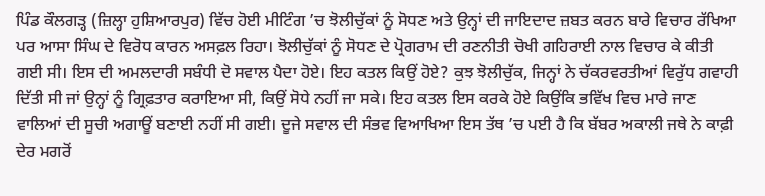ਪਿੰਡ ਕੌਲਗੜ੍ਹ (ਜ਼ਿਲ੍ਹਾ ਹੁਸ਼ਿਆਰਪੁਰ) ਵਿੱਚ ਹੋਈ ਮੀਟਿੰਗ ’ਚ ਝੋਲੀਚੁੱਕਾਂ ਨੂੰ ਸੋਧਣ ਅਤੇ ਉਨ੍ਹਾਂ ਦੀ ਜਾਇਦਾਦ ਜ਼ਬਤ ਕਰਨ ਬਾਰੇ ਵਿਚਾਰ ਰੱਖਿਆ ਪਰ ਆਸਾ ਸਿੰਘ ਦੇ ਵਿਰੋਧ ਕਾਰਨ ਅਸਫ਼ਲ ਰਿਹਾ। ਝੋਲੀਚੁੱਕਾਂ ਨੂੰ ਸੋਧਣ ਦੇ ਪ੍ਰੋਗਰਾਮ ਦੀ ਰਣਨੀਤੀ ਚੋਖੀ ਗਹਿਰਾਈ ਨਾਲ ਵਿਚਾਰ ਕੇ ਕੀਤੀ ਗਈ ਸੀ। ਇਸ ਦੀ ਅਮਲਦਾਰੀ ਸਬੰਧੀ ਦੋ ਸਵਾਲ ਪੈਦਾ ਹੋਏ। ਇਹ ਕਤਲ ਕਿਉਂ ਹੋਏ? ਕੁਝ ਝੋਲੀਚੁੱਕ, ਜਿਨ੍ਹਾਂ ਨੇ ਚੱਕਰਵਰਤੀਆਂ ਵਿਰੁੱਧ ਗਵਾਹੀ ਦਿੱਤੀ ਸੀ ਜਾਂ ਉਨ੍ਹਾਂ ਨੂੰ ਗ੍ਰਿਫ਼ਤਾਰ ਕਰਾਇਆ ਸੀ, ਕਿਉਂ ਸੋਧੇ ਨਹੀਂ ਜਾ ਸਕੇ। ਇਹ ਕਤਲ ਇਸ ਕਰਕੇ ਹੋਏ ਕਿਉਂਕਿ ਭਵਿੱਖ ਵਿਚ ਮਾਰੇ ਜਾਣ ਵਾਲਿਆਂ ਦੀ ਸੂਚੀ ਅਗਾਊਂ ਬਣਾਈ ਨਹੀਂ ਸੀ ਗਈ। ਦੂਜੇ ਸਵਾਲ ਦੀ ਸੰਭਵ ਵਿਆਖਿਆ ਇਸ ਤੱਥ ’ਚ ਪਈ ਹੈ ਕਿ ਬੱਬਰ ਅਕਾਲੀ ਜਥੇ ਨੇ ਕਾਫ਼ੀ ਦੇਰ ਮਗਰੋਂ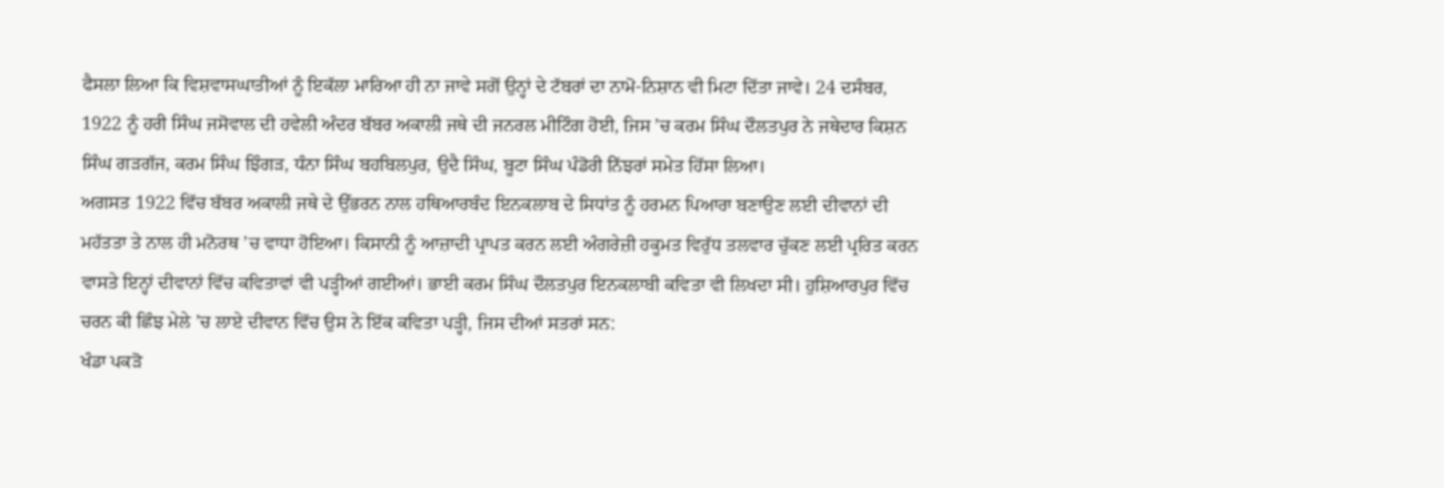ਫੈਸਲਾ ਲਿਆ ਕਿ ਵਿਸ਼ਵਾਸਘਾਤੀਆਂ ਨੂੰ ਇਕੱਲਾ ਮਾਰਿਆ ਹੀ ਨਾ ਜਾਵੇ ਸਗੋਂ ਉਨ੍ਹਾਂ ਦੇ ਟੱਬਰਾਂ ਦਾ ਨਾਮੋ-ਨਿਸ਼ਾਨ ਵੀ ਮਿਟਾ ਦਿੱਤਾ ਜਾਵੇ। 24 ਦਸੰਬਰ, 1922 ਨੂੰ ਹਰੀ ਸਿੰਘ ਜਸੋਵਾਲ ਦੀ ਹਵੇਲੀ ਅੰਦਰ ਬੱਬਰ ਅਕਾਲੀ ਜਥੇ ਦੀ ਜਨਰਲ ਮੀਟਿੰਗ ਹੋਈ, ਜਿਸ ’ਚ ਕਰਮ ਸਿੰਘ ਦੌਲਤਪੁਰ ਨੇ ਜਥੇਦਾਰ ਕਿਸ਼ਨ ਸਿੰਘ ਗੜਗੱਜ, ਕਰਮ ਸਿੰਘ ਝਿੰਗੜ, ਧੰਨਾ ਸਿੰਘ ਬਹਬਿਲਪੁਰ, ਉਦੈ ਸਿੰਘ, ਬੂਟਾ ਸਿੰਘ ਪੰਡੋਰੀ ਨਿੱਝਰਾਂ ਸਮੇਤ ਹਿੱਸਾ ਲਿਆ।
ਅਗਸਤ 1922 ਵਿੱਚ ਬੱਬਰ ਅਕਾਲੀ ਜਥੇ ਦੇ ਉੱਭਰਨ ਨਾਲ ਹਥਿਆਰਬੰਦ ਇਨਕਲਾਬ ਦੇ ਸਿਧਾਂਤ ਨੂੰ ਹਰਮਨ ਪਿਆਰਾ ਬਣਾਉਣ ਲਈ ਦੀਵਾਨਾਂ ਦੀ ਮਹੱਤਤਾ ਤੇ ਨਾਲ ਹੀ ਮਨੋਰਥ ’ਚ ਵਾਧਾ ਹੋਇਆ। ਕਿਸਾਨੀ ਨੂੰ ਆਜ਼ਾਦੀ ਪ੍ਰਾਪਤ ਕਰਨ ਲਈ ਅੰਗਰੇਜ਼ੀ ਹਕੂਮਤ ਵਿਰੁੱਧ ਤਲਵਾਰ ਚੁੱਕਣ ਲਈ ਪ੍ਰਰਿਤ ਕਰਨ ਵਾਸਤੇ ਇਨ੍ਹਾਂ ਦੀਵਾਨਾਂ ਵਿੱਚ ਕਵਿਤਾਵਾਂ ਵੀ ਪੜ੍ਹੀਆਂ ਗਈਆਂ। ਭਾਈ ਕਰਮ ਸਿੰਘ ਦੌਲਤਪੁਰ ਇਨਕਲਾਬੀ ਕਵਿਤਾ ਵੀ ਲਿਖਦਾ ਸੀ। ਹੁਸ਼ਿਆਰਪੁਰ ਵਿੱਚ ਚਰਨ ਕੀ ਛਿੰਝ ਮੇਲੇ ’ਚ ਲਾਏ ਦੀਵਾਨ ਵਿੱਚ ਉਸ ਨੇ ਇੱਕ ਕਵਿਤਾ ਪੜ੍ਹੀ, ਜਿਸ ਦੀਆਂ ਸਤਰਾਂ ਸਨ:
ਖੰਡਾ ਪਕੜੋ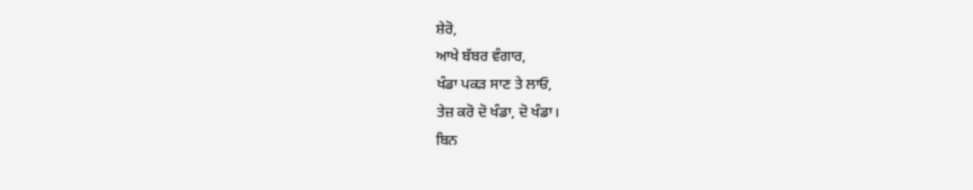ਸ਼ੇਰੋ,
ਆਖੇ ਬੱਬਰ ਵੰਗਾਰ,
ਖੰਡਾ ਪਕੜ ਸਾਣ ਤੇ ਲਾਓ,
ਤੇਜ਼ ਕਰੋ ਦੋ ਖੰਡਾ, ਦੋ ਖੰਡਾ।
ਬਿਨ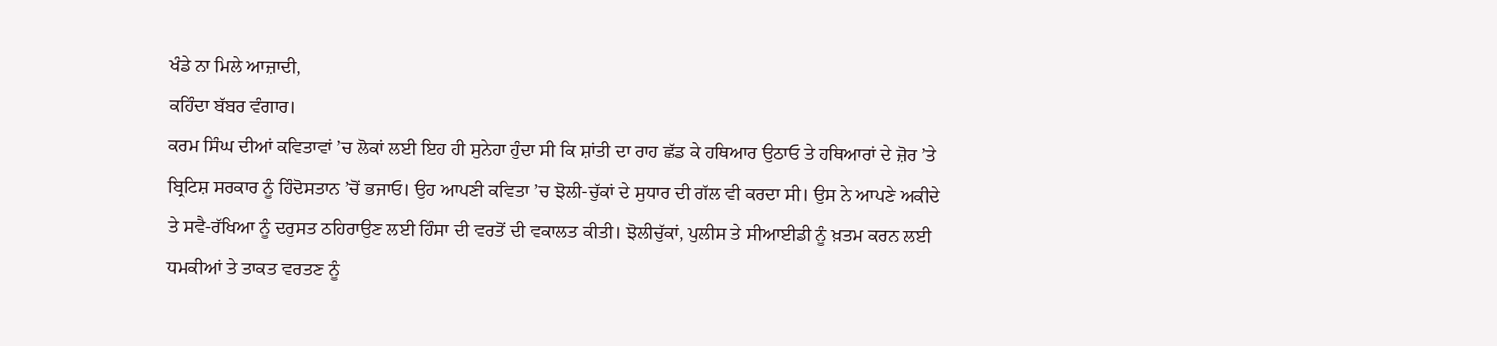ਖੰਡੇ ਨਾ ਮਿਲੇ ਆਜ਼ਾਦੀ,
ਕਹਿੰਦਾ ਬੱਬਰ ਵੰਗਾਰ।
ਕਰਮ ਸਿੰਘ ਦੀਆਂ ਕਵਿਤਾਵਾਂ ’ਚ ਲੋਕਾਂ ਲਈ ਇਹ ਹੀ ਸੁਨੇਹਾ ਹੁੰਦਾ ਸੀ ਕਿ ਸ਼ਾਂਤੀ ਦਾ ਰਾਹ ਛੱਡ ਕੇ ਹਥਿਆਰ ਉਠਾਓ ਤੇ ਹਥਿਆਰਾਂ ਦੇ ਜ਼ੋਰ ’ਤੇ ਬ੍ਰਿਟਿਸ਼ ਸਰਕਾਰ ਨੂੰ ਹਿੰਦੋਸਤਾਨ ’ਚੋਂ ਭਜਾਓ। ਉਹ ਆਪਣੀ ਕਵਿਤਾ ’ਚ ਝੋਲੀ-ਚੁੱਕਾਂ ਦੇ ਸੁਧਾਰ ਦੀ ਗੱਲ ਵੀ ਕਰਦਾ ਸੀ। ਉਸ ਨੇ ਆਪਣੇ ਅਕੀਦੇ ਤੇ ਸਵੈ-ਰੱਖਿਆ ਨੂੰ ਦਰੁਸਤ ਠਹਿਰਾਉਣ ਲਈ ਹਿੰਸਾ ਦੀ ਵਰਤੋਂ ਦੀ ਵਕਾਲਤ ਕੀਤੀ। ਝੋਲੀਚੁੱਕਾਂ, ਪੁਲੀਸ ਤੇ ਸੀਆਈਡੀ ਨੂੰ ਖ਼ਤਮ ਕਰਨ ਲਈ ਧਮਕੀਆਂ ਤੇ ਤਾਕਤ ਵਰਤਣ ਨੂੰ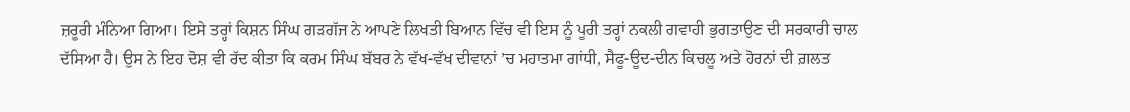ਜ਼ਰੂਰੀ ਮੰਨਿਆ ਗਿਆ। ਇਸੇ ਤਰ੍ਹਾਂ ਕਿਸ਼ਨ ਸਿੰਘ ਗੜਗੱਜ ਨੇ ਆਪਣੇ ਲਿਖਤੀ ਬਿਆਨ ਵਿੱਚ ਵੀ ਇਸ ਨੂੰ ਪੂਰੀ ਤਰ੍ਹਾਂ ਨਕਲੀ ਗਵਾਹੀ ਭੁਗਤਾਉਣ ਦੀ ਸਰਕਾਰੀ ਚਾਲ ਦੱਸਿਆ ਹੈ। ਉਸ ਨੇ ਇਹ ਦੋਸ਼ ਵੀ ਰੱਦ ਕੀਤਾ ਕਿ ਕਰਮ ਸਿੰਘ ਬੱਬਰ ਨੇ ਵੱਖ-ਵੱਖ ਦੀਵਾਨਾਂ ’ਚ ਮਹਾਤਮਾ ਗਾਂਧੀ, ਸੈਫੂ-ਊਦ-ਦੀਨ ਕਿਚਲੂ ਅਤੇ ਹੋਰਨਾਂ ਦੀ ਗ਼ਲਤ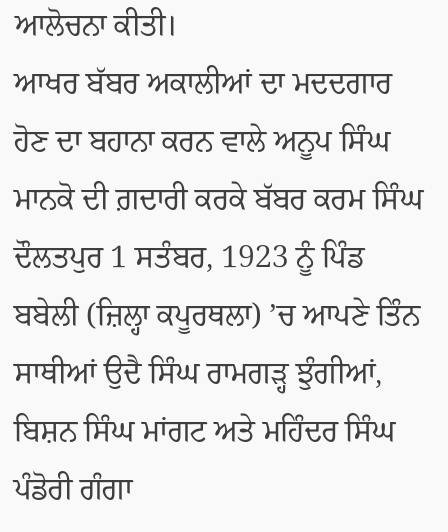ਆਲੋਚਨਾ ਕੀਤੀ।
ਆਖਰ ਬੱਬਰ ਅਕਾਲੀਆਂ ਦਾ ਮਦਦਗਾਰ ਹੋਣ ਦਾ ਬਹਾਨਾ ਕਰਨ ਵਾਲੇ ਅਨੂਪ ਸਿੰਘ ਮਾਨਕੋ ਦੀ ਗ਼ਦਾਰੀ ਕਰਕੇ ਬੱਬਰ ਕਰਮ ਸਿੰਘ ਦੌਲਤਪੁਰ 1 ਸਤੰਬਰ, 1923 ਨੂੰ ਪਿੰਡ ਬਬੇਲੀ (ਜ਼ਿਲ੍ਹਾ ਕਪੂਰਥਲਾ) ’ਚ ਆਪਣੇ ਤਿੰਨ ਸਾਥੀਆਂ ਉਦੈ ਸਿੰਘ ਰਾਮਗੜ੍ਹ ਝੁੰਗੀਆਂ, ਬਿਸ਼ਨ ਸਿੰਘ ਮਾਂਗਟ ਅਤੇ ਮਹਿੰਦਰ ਸਿੰਘ ਪੰਡੋਰੀ ਗੰਗਾ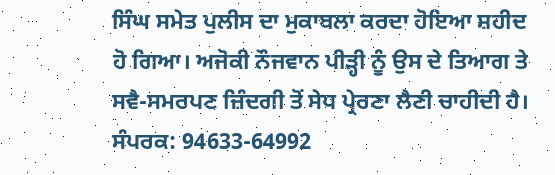ਸਿੰਘ ਸਮੇਤ ਪੁਲੀਸ ਦਾ ਮੁਕਾਬਲਾ ਕਰਦਾ ਹੋਇਆ ਸ਼ਹੀਦ ਹੋ ਗਿਆ। ਅਜੋਕੀ ਨੌਜਵਾਨ ਪੀੜ੍ਹੀ ਨੂੰ ਉਸ ਦੇ ਤਿਆਗ ਤੇ ਸਵੈ-ਸਮਰਪਣ ਜ਼ਿੰਦਗੀ ਤੋਂ ਸੇਧ ਪ੍ਰੇਰਣਾ ਲੈਣੀ ਚਾਹੀਦੀ ਹੈ।
ਸੰਪਰਕ: 94633-64992